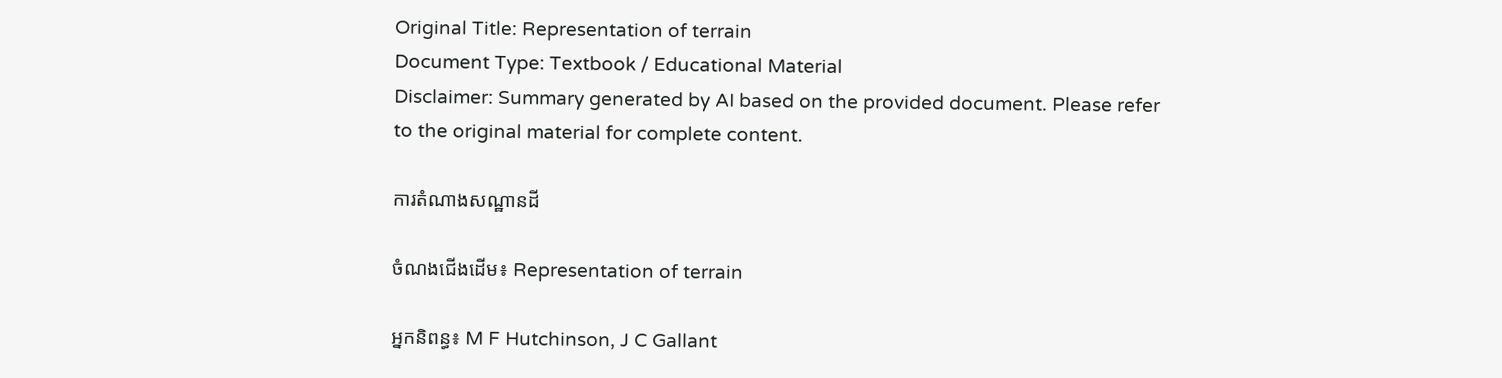Original Title: Representation of terrain
Document Type: Textbook / Educational Material
Disclaimer: Summary generated by AI based on the provided document. Please refer to the original material for complete content.

ការតំណាងសណ្ឋានដី

ចំណងជើងដើម៖ Representation of terrain

អ្នកនិពន្ធ៖ M F Hutchinson, J C Gallant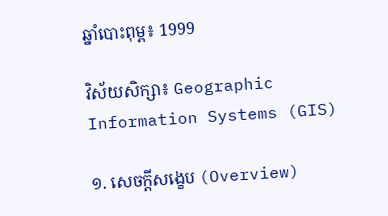ឆ្នាំបោះពុម្ព៖ 1999

វិស័យសិក្សា៖ Geographic Information Systems (GIS)

១. សេចក្តីសង្ខេប (Overview)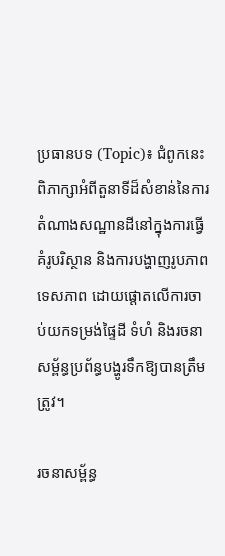ប្រធានបទ (Topic)៖ ជំពូកនេះពិភាក្សាអំពីតួនាទីដ៏សំខាន់នៃការតំណាងសណ្ឋានដីនៅក្នុងការធ្វើគំរូបរិស្ថាន និងការបង្ហាញរូបភាពទេសភាព ដោយផ្តោតលើការចាប់យកទម្រង់ផ្ទៃដី ទំហំ និងរចនាសម្ព័ន្ធប្រព័ន្ធបង្ហូរទឹកឱ្យបានត្រឹមត្រូវ។

រចនាសម្ព័ន្ធ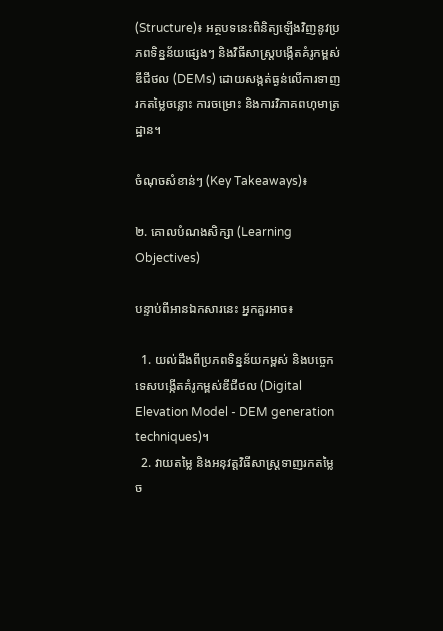(Structure)៖ អត្ថបទនេះពិនិត្យឡើងវិញនូវប្រភពទិន្នន័យផ្សេងៗ និងវិធីសាស្ត្របង្កើតគំរូកម្ពស់ឌីជីថល (DEMs) ដោយសង្កត់ធ្ងន់លើការទាញរកតម្លៃចន្លោះ ការចម្រោះ និងការវិភាគពហុមាត្រដ្ឋាន។

ចំណុចសំខាន់ៗ (Key Takeaways)៖

២. គោលបំណងសិក្សា (Learning Objectives)

បន្ទាប់ពីអានឯកសារនេះ អ្នកគួរអាច៖

  1. យល់ដឹងពីប្រភពទិន្នន័យកម្ពស់ និងបច្ចេកទេសបង្កើតគំរូកម្ពស់ឌីជីថល (Digital Elevation Model - DEM generation techniques)។
  2. វាយតម្លៃ និងអនុវត្តវិធីសាស្ត្រទាញរកតម្លៃច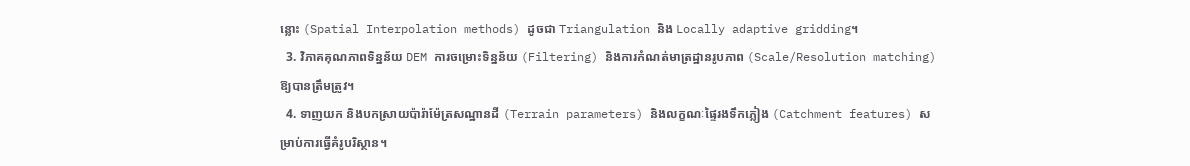ន្លោះ (Spatial Interpolation methods) ដូចជា Triangulation និង Locally adaptive gridding។
  3. វិភាគគុណភាពទិន្នន័យ DEM ការចម្រោះទិន្នន័យ (Filtering) និងការកំណត់មាត្រដ្ឋានរូបភាព (Scale/Resolution matching) ឱ្យបានត្រឹមត្រូវ។
  4. ទាញយក និងបកស្រាយប៉ារ៉ាម៉ែត្រសណ្ឋានដី (Terrain parameters) និងលក្ខណៈផ្ទៃរងទឹកភ្លៀង (Catchment features) សម្រាប់ការធ្វើគំរូបរិស្ថាន។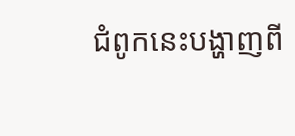ជំពូកនេះបង្ហាញពី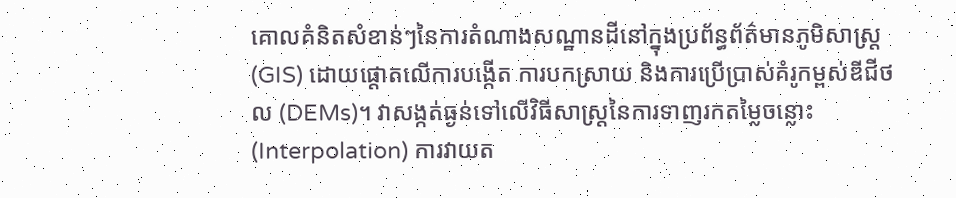គោលគំនិតសំខាន់ៗនៃការតំណាងសណ្ឋានដីនៅក្នុងប្រព័ន្ធព័ត៌មានភូមិសាស្ត្រ (GIS) ដោយផ្តោតលើការបង្កើត ការបកស្រាយ និងការប្រើប្រាស់គំរូកម្ពស់ឌីជីថល (DEMs)។ វាសង្កត់ធ្ងន់ទៅលើវិធីសាស្ត្រនៃការទាញរកតម្លៃចន្លោះ (Interpolation) ការវាយត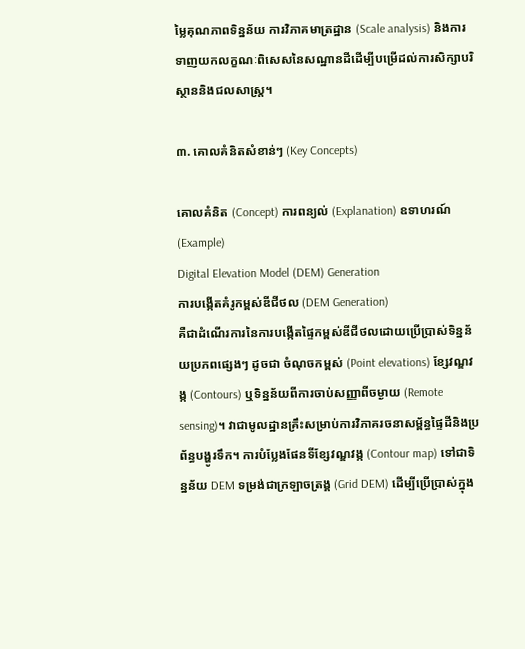ម្លៃគុណភាពទិន្នន័យ ការវិភាគមាត្រដ្ឋាន (Scale analysis) និងការទាញយកលក្ខណៈពិសេសនៃសណ្ឋានដីដើម្បីបម្រើដល់ការសិក្សាបរិស្ថាននិងជលសាស្ត្រ។

៣. គោលគំនិតសំខាន់ៗ (Key Concepts)

គោលគំនិត (Concept) ការពន្យល់ (Explanation) ឧទាហរណ៍ (Example)
Digital Elevation Model (DEM) Generation
ការបង្កើតគំរូកម្ពស់ឌីជីថល (DEM Generation)
គឺជាដំណើរការនៃការបង្កើតផ្ទៃកម្ពស់ឌីជីថលដោយប្រើប្រាស់ទិន្នន័យប្រភពផ្សេងៗ ដូចជា ចំណុចកម្ពស់ (Point elevations) ខ្សែវណ្ឌវង្ក (Contours) ឬទិន្នន័យពីការចាប់សញ្ញាពីចម្ងាយ (Remote sensing)។ វាជាមូលដ្ឋានគ្រឹះសម្រាប់ការវិភាគរចនាសម្ព័ន្ធផ្ទៃដីនិងប្រព័ន្ធបង្ហូរទឹក។ ការបំប្លែងផែនទីខ្សែវណ្ឌវង្ក (Contour map) ទៅជាទិន្នន័យ DEM ទម្រង់ជាក្រឡាចត្រង្គ (Grid DEM) ដើម្បីប្រើប្រាស់ក្នុង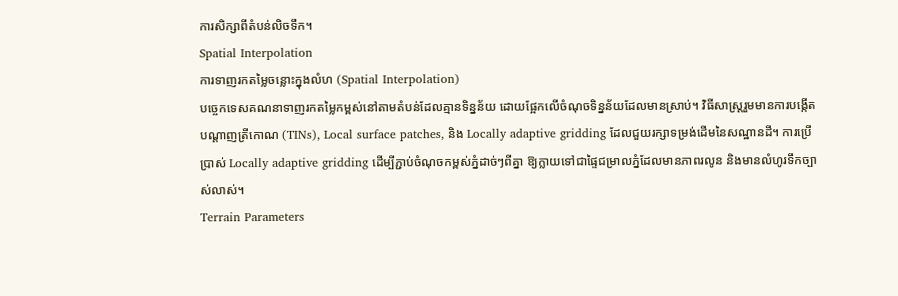ការសិក្សាពីតំបន់លិចទឹក។
Spatial Interpolation
ការទាញរកតម្លៃចន្លោះក្នុងលំហ (Spatial Interpolation)
បច្ចេកទេសគណនាទាញរកតម្លៃកម្ពស់នៅតាមតំបន់ដែលគ្មានទិន្នន័យ ដោយផ្អែកលើចំណុចទិន្នន័យដែលមានស្រាប់។ វិធីសាស្ត្ររួមមានការបង្កើតបណ្តាញត្រីកោណ (TINs), Local surface patches, និង Locally adaptive gridding ដែលជួយរក្សាទម្រង់ដើមនៃសណ្ឋានដី។ ការប្រើប្រាស់ Locally adaptive gridding ដើម្បីភ្ជាប់ចំណុចកម្ពស់ភ្នំដាច់ៗពីគ្នា ឱ្យក្លាយទៅជាផ្ទៃជម្រាលភ្នំដែលមានភាពរលូន និងមានលំហូរទឹកច្បាស់លាស់។
Terrain Parameters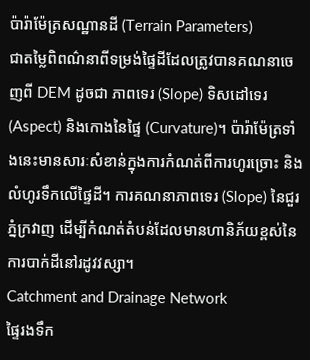ប៉ារ៉ាម៉ែត្រសណ្ឋានដី (Terrain Parameters)
ជាតម្លៃពិពណ៌នាពីទម្រង់ផ្ទៃដីដែលត្រូវបានគណនាចេញពី DEM ដូចជា ភាពទេរ (Slope) ទិសដៅទេរ (Aspect) និងកោងនៃផ្ទៃ (Curvature)។ ប៉ារ៉ាម៉ែត្រទាំងនេះមានសារៈសំខាន់ក្នុងការកំណត់ពីការហូរច្រោះ និងលំហូរទឹកលើផ្ទៃដី។ ការគណនាភាពទេរ (Slope) នៃជួរភ្នំក្រវាញ ដើម្បីកំណត់តំបន់ដែលមានហានិភ័យខ្ពស់នៃការបាក់ដីនៅរដូវវស្សា។
Catchment and Drainage Network
ផ្ទៃរងទឹក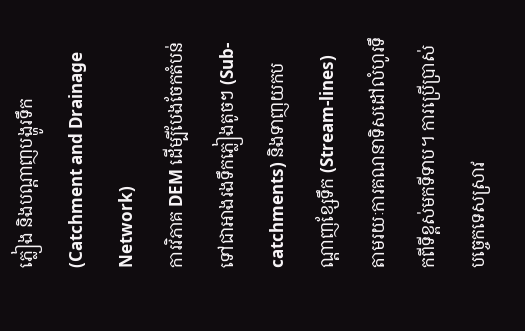ភ្លៀង និងបណ្តាញបង្ហូរទឹក (Catchment and Drainage Network)
ការវិភាគ DEM ដើម្បីបែងចែកតំបន់ទៅជាអាងរងទឹកភ្លៀងតូចៗ (Sub-catchments) និងទាញយកបណ្តាញខ្សែទឹក (Stream-lines) តាមរយៈការគណនាទិសដៅលំហូរទឹកពីទីខ្ពស់មកទីទាប។ ការប្រើប្រាស់បច្ចេកទេសស្រាវ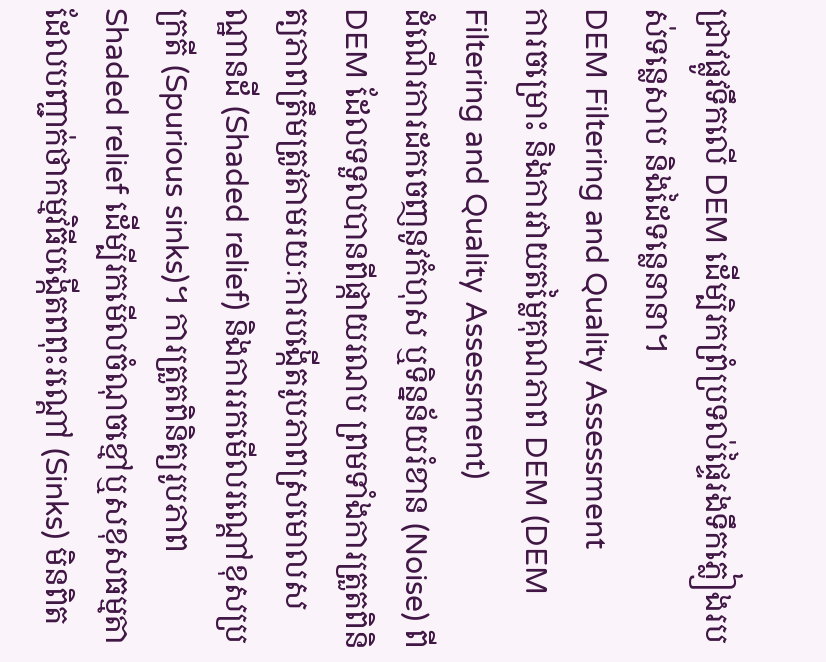ជ្រាវផ្លូវទឹកលើ DEM ដើម្បិរកព្រំប្រទល់ផ្ទៃរងទឹកភ្លៀងរបស់ទន្លេសាប និងដៃទន្លេនានា។
DEM Filtering and Quality Assessment
ការចម្រោះ និងការវាយតម្លៃគុណភាព DEM (DEM Filtering and Quality Assessment)
ដំណើរការដកចេញនូវកំហុស ឬទិន្នន័យរំខាន (Noise) ពី DEM ដែលទទួលបានពីផ្កាយរណប ព្រមទាំងការត្រួតពិនិត្យភាពត្រឹមត្រូវតាមរយៈការបង្កើតរូបភាពស្រមោលសណ្ឋានដី (Shaded relief) និងការរកមើលរណ្តៅខុសប្រក្រតី (Spurious sinks)។ ការត្រួតពិនិត្យរូបភាព Shaded relief ដើម្បីរកមើលចំណុចខ្មៅឬសខុសធម្មតា ដែលបញ្ជាក់ថាកម្មវិធីបង្កើតពពុះរណ្តៅ (Sinks) មិនពិត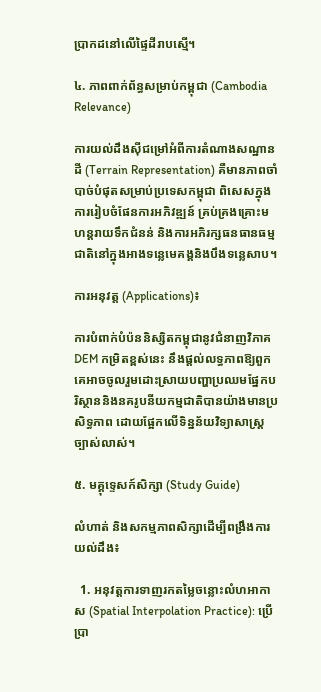ប្រាកដនៅលើផ្ទៃដីរាបស្មើ។

៤. ភាពពាក់ព័ន្ធសម្រាប់កម្ពុជា (Cambodia Relevance)

ការយល់ដឹងស៊ីជម្រៅអំពីការតំណាងសណ្ឋានដី (Terrain Representation) គឺមានភាពចាំបាច់បំផុតសម្រាប់ប្រទេសកម្ពុជា ពិសេសក្នុងការរៀបចំផែនការអភិវឌ្ឍន៍ គ្រប់គ្រងគ្រោះមហន្តរាយទឹកជំនន់ និងការអភិរក្សធនធានធម្មជាតិនៅក្នុងអាងទន្លេមេគង្គនិងបឹងទន្លេសាប។

ការអនុវត្ត (Applications)៖

ការបំពាក់បំប៉ននិស្សិតកម្ពុជានូវជំនាញវិភាគ DEM កម្រិតខ្ពស់នេះ នឹងផ្តល់លទ្ធភាពឱ្យពួកគេអាចចូលរួមដោះស្រាយបញ្ហាប្រឈមផ្នែកបរិស្ថាននិងនគរូបនីយកម្មជាតិបានយ៉ាងមានប្រសិទ្ធភាព ដោយផ្អែកលើទិន្នន័យវិទ្យាសាស្ត្រច្បាស់លាស់។

៥. មគ្គុទ្ទេសក៍សិក្សា (Study Guide)

លំហាត់ និងសកម្មភាពសិក្សាដើម្បីពង្រឹងការយល់ដឹង៖

  1. អនុវត្តការទាញរកតម្លៃចន្លោះលំហអាកាស (Spatial Interpolation Practice): ប្រើប្រា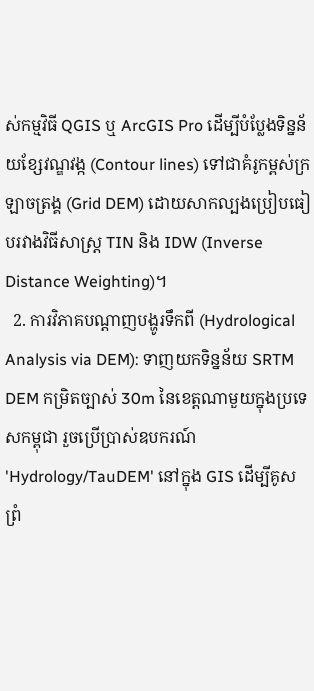ស់កម្មវិធី QGIS ឬ ArcGIS Pro ដើម្បីបំប្លែងទិន្នន័យខ្សែវណ្ឌវង្ក (Contour lines) ទៅជាគំរូកម្ពស់ក្រឡាចត្រង្គ (Grid DEM) ដោយសាកល្បងប្រៀបធៀបរវាងវិធីសាស្ត្រ TIN និង IDW (Inverse Distance Weighting)។
  2. ការវិភាគបណ្តាញបង្ហូរទឹកពី (Hydrological Analysis via DEM): ទាញយកទិន្នន័យ SRTM DEM កម្រិតច្បាស់ 30m នៃខេត្តណាមួយក្នុងប្រទេសកម្ពុជា រួចប្រើប្រាស់ឧបករណ៍ 'Hydrology/TauDEM' នៅក្នុង GIS ដើម្បីគូសព្រំ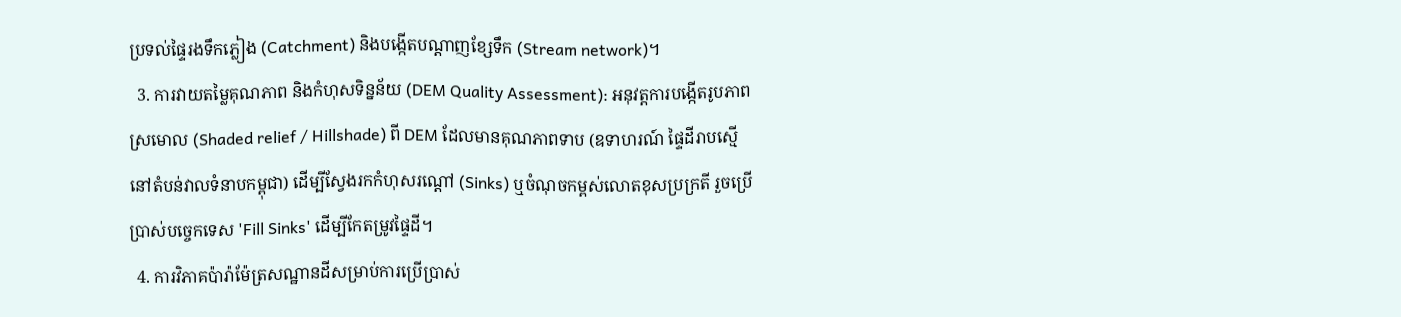ប្រទល់ផ្ទៃរងទឹកភ្លៀង (Catchment) និងបង្កើតបណ្តាញខ្សែទឹក (Stream network)។
  3. ការវាយតម្លៃគុណភាព និងកំហុសទិន្នន័យ (DEM Quality Assessment): អនុវត្តការបង្កើតរូបភាពស្រមោល (Shaded relief / Hillshade) ពី DEM ដែលមានគុណភាពទាប (ឧទាហរណ៍ ផ្ទៃដីរាបស្មើនៅតំបន់វាលទំនាបកម្ពុជា) ដើម្បីស្វែងរកកំហុសរណ្តៅ (Sinks) ឬចំណុចកម្ពស់លោតខុសប្រក្រតី រួចប្រើប្រាស់បច្ចេកទេស 'Fill Sinks' ដើម្បីកែតម្រូវផ្ទៃដី។
  4. ការវិភាគប៉ារ៉ាម៉ែត្រសណ្ឋានដីសម្រាប់ការប្រើប្រាស់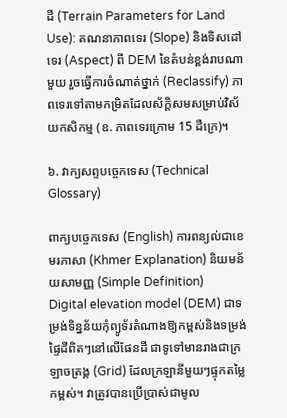ដី (Terrain Parameters for Land Use): គណនាភាពទេរ (Slope) និងទិសដៅទេរ (Aspect) ពី DEM នៃតំបន់ខ្ពង់រាបណាមួយ រួចធ្វើការចំណាត់ថ្នាក់ (Reclassify) ភាពទេរទៅតាមកម្រិតដែលស័ក្តិសមសម្រាប់វិស័យកសិកម្ម (ឧ. ភាពទេរក្រោម 15 ដឺក្រេ)។

៦. វាក្យសព្ទបច្ចេកទេស (Technical Glossary)

ពាក្យបច្ចេកទេស (English) ការពន្យល់ជាខេមរភាសា (Khmer Explanation) និយមន័យសាមញ្ញ (Simple Definition)
Digital elevation model (DEM) ជាទម្រង់ទិន្នន័យកុំព្យូទ័រតំណាងឱ្យកម្ពស់និងទម្រង់ផ្ទៃដីពិតៗនៅលើផែនដី ជាទូទៅមានរាងជាក្រឡាចត្រង្គ (Grid) ដែលក្រឡានីមួយៗផ្ទុកតម្លៃកម្ពស់។ វាត្រូវបានប្រើប្រាស់ជាមូល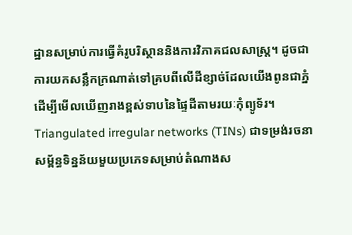ដ្ឋានសម្រាប់ការធ្វើគំរូបរិស្ថាននិងការវិភាគជលសាស្ត្រ។ ដូចជាការយកសន្លឹកក្រណាត់ទៅគ្របពីលើដីខ្សាច់ដែលយើងពូនជាភ្នំ ដើម្បីមើលឃើញរាងខ្ពស់ទាបនៃផ្ទៃដីតាមរយៈកុំព្យូទ័រ។
Triangulated irregular networks (TINs) ជាទម្រង់រចនាសម្ព័ន្ធទិន្នន័យមួយប្រភេទសម្រាប់តំណាងស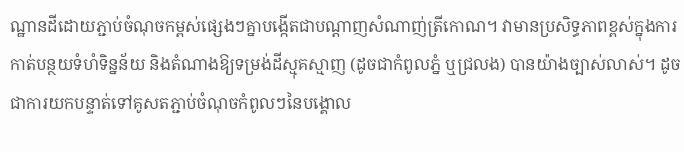ណ្ឋានដីដោយភ្ជាប់ចំណុចកម្ពស់ផ្សេងៗគ្នាបង្កើតជាបណ្តាញសំណាញ់ត្រីកោណ។ វាមានប្រសិទ្ធភាពខ្ពស់ក្នុងការកាត់បន្ថយទំហំទិន្នន័យ និងតំណាងឱ្យទម្រង់ដីស្មុគស្មាញ (ដូចជាកំពូលភ្នំ ឬជ្រលង) បានយ៉ាងច្បាស់លាស់។ ដូចជាការយកបន្ទាត់ទៅគូសតភ្ជាប់ចំណុចកំពូលៗនៃបង្គោល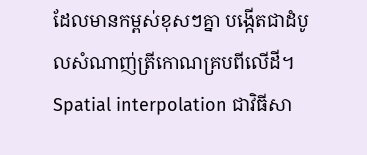ដែលមានកម្ពស់ខុសៗគ្នា បង្កើតជាដំបូលសំណាញ់ត្រីកោណគ្របពីលើដី។
Spatial interpolation ជាវិធីសា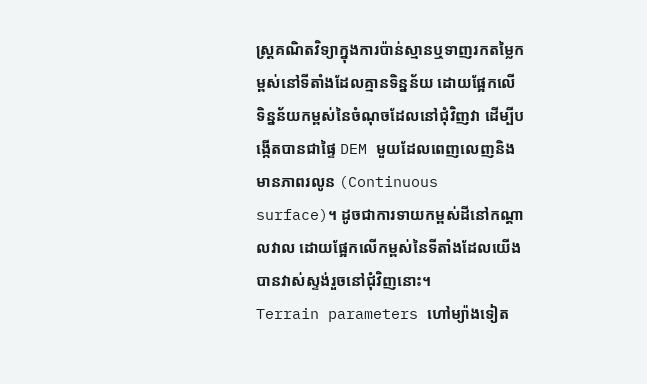ស្ត្រគណិតវិទ្យាក្នុងការប៉ាន់ស្មានឬទាញរកតម្លៃកម្ពស់នៅទីតាំងដែលគ្មានទិន្នន័យ ដោយផ្អែកលើទិន្នន័យកម្ពស់នៃចំណុចដែលនៅជុំវិញវា ដើម្បីបង្កើតបានជាផ្ទៃ DEM មួយដែលពេញលេញនិងមានភាពរលូន (Continuous surface)។ ដូចជាការទាយកម្ពស់ដីនៅកណ្តាលវាល ដោយផ្អែកលើកម្ពស់នៃទីតាំងដែលយើងបានវាស់ស្ទង់រួចនៅជុំវិញនោះ។
Terrain parameters ហៅម្យ៉ាងទៀត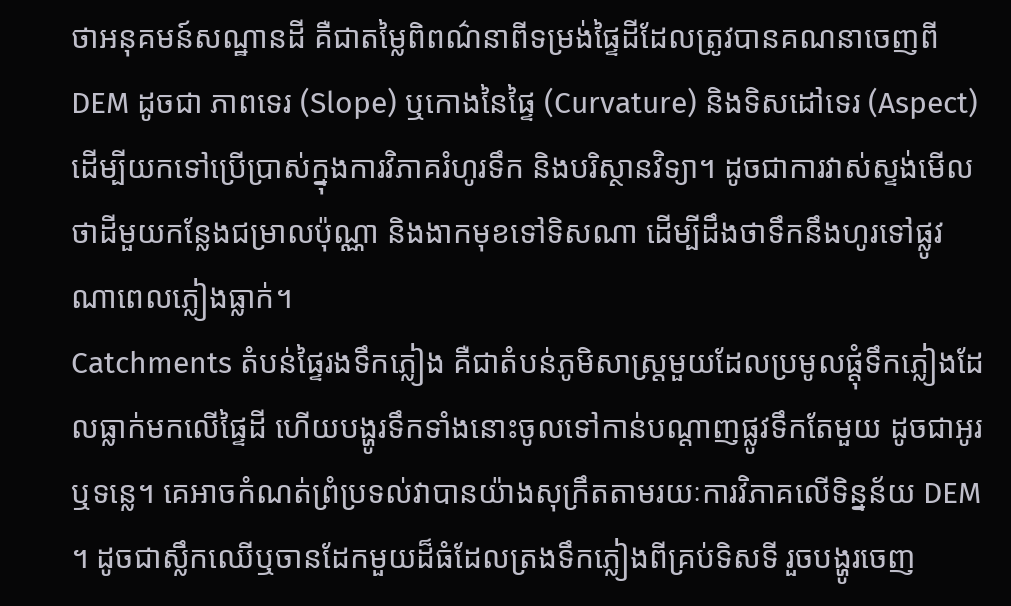ថាអនុគមន៍សណ្ឋានដី គឺជាតម្លៃពិពណ៌នាពីទម្រង់ផ្ទៃដីដែលត្រូវបានគណនាចេញពី DEM ដូចជា ភាពទេរ (Slope) ឬកោងនៃផ្ទៃ (Curvature) និងទិសដៅទេរ (Aspect) ដើម្បីយកទៅប្រើប្រាស់ក្នុងការវិភាគរំហូរទឹក និងបរិស្ថានវិទ្យា។ ដូចជាការវាស់ស្ទង់មើលថាដីមួយកន្លែងជម្រាលប៉ុណ្ណា និងងាកមុខទៅទិសណា ដើម្បីដឹងថាទឹកនឹងហូរទៅផ្លូវណាពេលភ្លៀងធ្លាក់។
Catchments តំបន់ផ្ទៃរងទឹកភ្លៀង គឺជាតំបន់ភូមិសាស្ត្រមួយដែលប្រមូលផ្តុំទឹកភ្លៀងដែលធ្លាក់មកលើផ្ទៃដី ហើយបង្ហូរទឹកទាំងនោះចូលទៅកាន់បណ្តាញផ្លូវទឹកតែមួយ ដូចជាអូរ ឬទន្លេ។ គេអាចកំណត់ព្រំប្រទល់វាបានយ៉ាងសុក្រឹតតាមរយៈការវិភាគលើទិន្នន័យ DEM ។ ដូចជាស្លឹកឈើឬចានដែកមួយដ៏ធំដែលត្រងទឹកភ្លៀងពីគ្រប់ទិសទី រួចបង្ហូរចេញ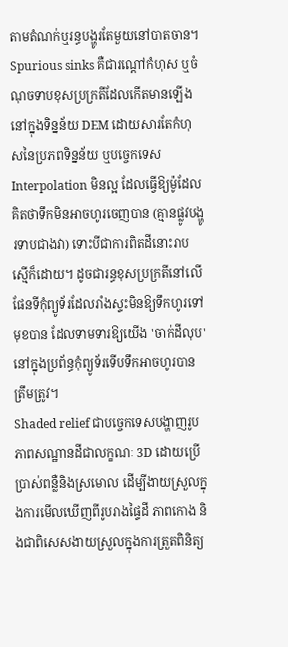តាមតំណក់ឬរន្ធបង្ហូរតែមួយនៅបាតចាន។
Spurious sinks គឺជារណ្តៅកំហុស ឬចំណុចទាបខុសប្រក្រតីដែលកើតមានឡើងនៅក្នុងទិន្នន័យ DEM ដោយសារតែកំហុសនៃប្រភពទិន្នន័យ ឬបច្ចេកទេស Interpolation មិនល្អ ដែលធ្វើឱ្យម៉ូដែលគិតថាទឹកមិនអាចហូរចេញបាន (គ្មានផ្លូវបង្ហូរទាបជាងវា) ទោះបីជាការពិតដីនោះរាបស្មើក៏ដោយ។ ដូចជារន្ធខុសប្រក្រតីនៅលើផែនទីកុំព្យូទ័រដែលរាំងស្ទះមិនឱ្យទឹកហូរទៅមុខបាន ដែលទាមទារឱ្យយើង 'ចាក់ដីលុប' នៅក្នុងប្រព័ន្ធកុំព្យូទ័រទើបទឹកអាចហូរបានត្រឹមត្រូវ។
Shaded relief ជាបច្ចេកទេសបង្ហាញរូបភាពសណ្ឋានដីជាលក្ខណៈ 3D ដោយប្រើប្រាស់ពន្លឺនិងស្រមោល ដើម្បីងាយស្រួលក្នុងការមើលឃើញពីរូបរាងផ្ទៃដី ភាពកោង និងជាពិសេសងាយស្រួលក្នុងការត្រួតពិនិត្យ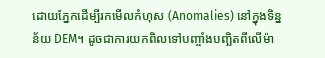ដោយភ្នែកដើម្បីរកមើលកំហុស (Anomalies) នៅក្នុងទិន្នន័យ DEM។ ដូចជាការយកពិលទៅបញ្ចាំងបញ្ឆិតពីលើម៉ា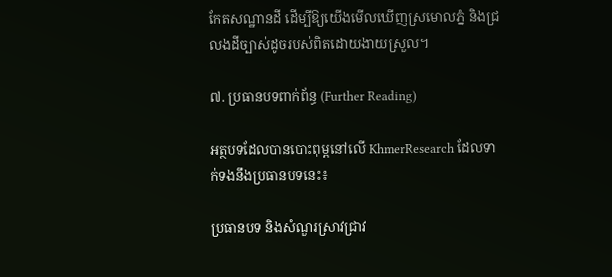កែតសណ្ឋានដី ដើម្បីឱ្យយើងមើលឃើញស្រមោលភ្នំ និងជ្រលងដីច្បាស់ដូចរបស់ពិតដោយងាយស្រួល។

៧. ប្រធានបទពាក់ព័ន្ធ (Further Reading)

អត្ថបទដែលបានបោះពុម្ពនៅលើ KhmerResearch ដែលទាក់ទងនឹងប្រធានបទនេះ៖

ប្រធានបទ និងសំណួរស្រាវជ្រាវ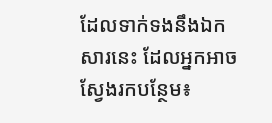ដែលទាក់ទងនឹងឯកសារនេះ ដែលអ្នកអាចស្វែងរកបន្ថែម៖